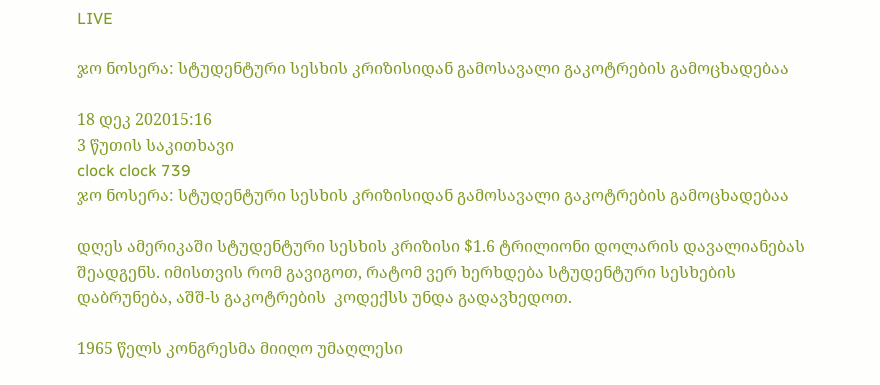LIVE

ჯო ნოსერა: სტუდენტური სესხის კრიზისიდან გამოსავალი გაკოტრების გამოცხადებაა

18 დეკ 202015:16
3 წუთის საკითხავი
clock clock 739
ჯო ნოსერა: სტუდენტური სესხის კრიზისიდან გამოსავალი გაკოტრების გამოცხადებაა

დღეს ამერიკაში სტუდენტური სესხის კრიზისი $1.6 ტრილიონი დოლარის დავალიანებას შეადგენს. იმისთვის რომ გავიგოთ, რატომ ვერ ხერხდება სტუდენტური სესხების დაბრუნება, აშშ-ს გაკოტრების  კოდექსს უნდა გადავხედოთ.

1965 წელს კონგრესმა მიიღო უმაღლესი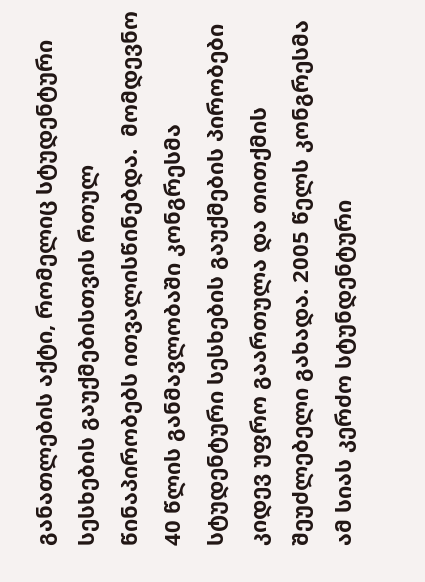განათლების აქტი, რომელიც სტუდენტური სესხების გაუქმებისთვის რთულ წინაპირობებს ითვალისწინებდა.  მომდევნო 40 წლის განმავლობაში კონგრესმა სტუდენტური სესხების გაუქმების პირობები კიდევ უფრო გაართულა და თითქმის შეუძლებელი გახადა. 2005 წელს კონგრესმა ამ სიას კერძო სტუნდენტური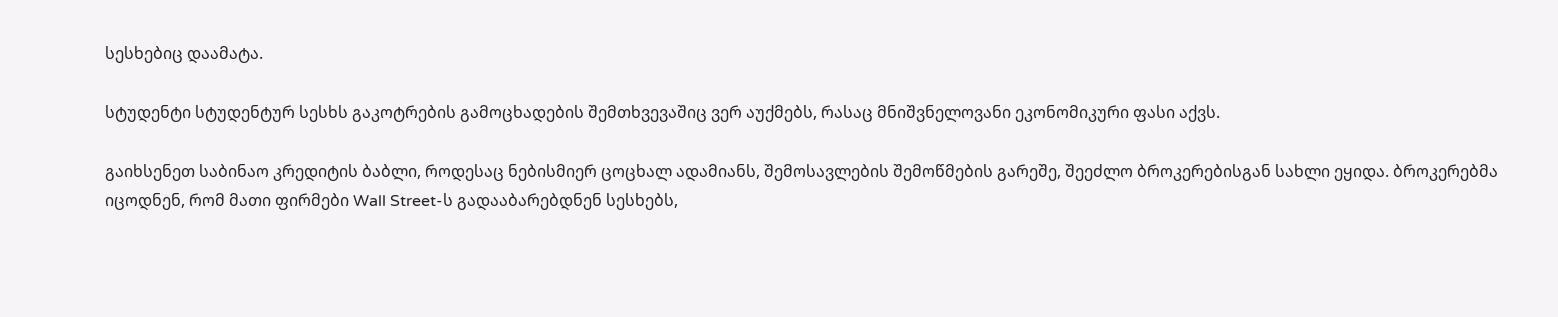სესხებიც დაამატა.

სტუდენტი სტუდენტურ სესხს გაკოტრების გამოცხადების შემთხვევაშიც ვერ აუქმებს, რასაც მნიშვნელოვანი ეკონომიკური ფასი აქვს.

გაიხსენეთ საბინაო კრედიტის ბაბლი, როდესაც ნებისმიერ ცოცხალ ადამიანს, შემოსავლების შემოწმების გარეშე, შეეძლო ბროკერებისგან სახლი ეყიდა. ბროკერებმა იცოდნენ, რომ მათი ფირმები Wall Street-ს გადააბარებდნენ სესხებს,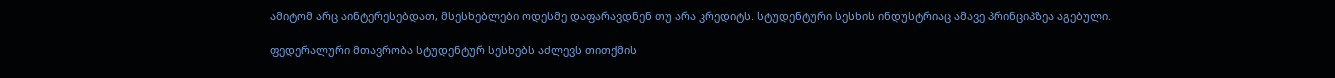ამიტომ არც აინტერესებდათ, მსესხებლები ოდესმე დაფარავდნენ თუ არა კრედიტს. სტუდენტური სესხის ინდუსტრიაც ამავე პრინციპზეა აგებული.

ფედერალური მთავრობა სტუდენტურ სესხებს აძლევს თითქმის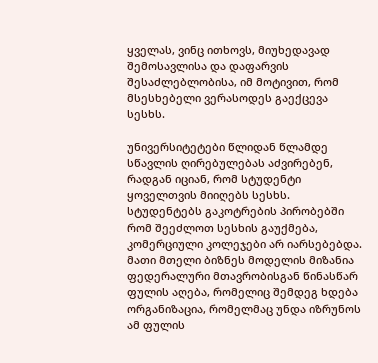ყველას, ვინც ითხოვს, მიუხედავად შემოსავლისა და დაფარვის შესაძლებლობისა, იმ მოტივით, რომ მსესხებელი ვერასოდეს გაექცევა სესხს.

უნივერსიტეტები წლიდან წლამდე სწავლის ღირებულებას აძვირებენ, რადგან იციან, რომ სტუდენტი ყოველთვის მიიღებს სესხს. სტუდენტებს გაკოტრების პირობებში რომ შეეძლოთ სესხის გაუქმება, კომერციული კოლეჯები არ იარსებებდა. მათი მთელი ბიზნეს მოდელის მიზანია ფედერალური მთავრობისგან წინასწარ ფულის აღება, რომელიც შემდეგ ხდება ორგანიზაცია, რომელმაც უნდა იზრუნოს ამ ფულის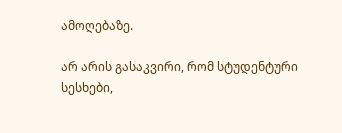ამოღებაზე.

არ არის გასაკვირი, რომ სტუდენტური სესხები,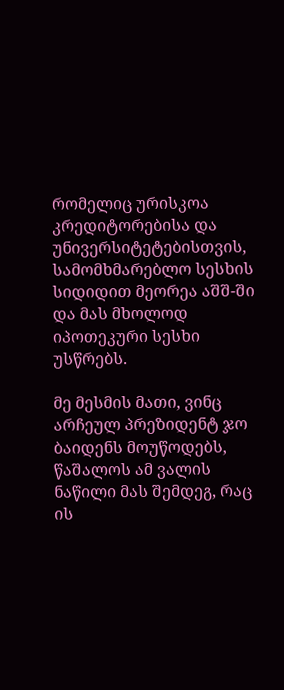რომელიც ურისკოა კრედიტორებისა და უნივერსიტეტებისთვის, სამომხმარებლო სესხის სიდიდით მეორეა აშშ-ში და მას მხოლოდ იპოთეკური სესხი უსწრებს.

მე მესმის მათი, ვინც არჩეულ პრეზიდენტ ჯო ბაიდენს მოუწოდებს, წაშალოს ამ ვალის ნაწილი მას შემდეგ, რაც ის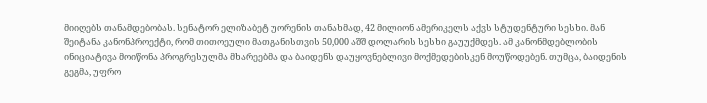მიიღებს თანამდებობას. სენატორ ელიზაბეტ უორენის თანახმად, 42 მილიონ ამერიკელს აქვს სტუდენტური სესხი. მან შეიტანა კანონპროექტი, რომ თითოეული მათგანისთვის 50,000 აშშ დოლარის სესხი გაუუქმდეს. ამ კანონმდებლობის ინიციატივა მოიწონა პროგრესულმა მხარეებმა და ბაიდენს დაუყოვნებლივი მოქმედებისკენ მოუწოდებენ. თუმცა, ბაიდენის გეგმა, უფრო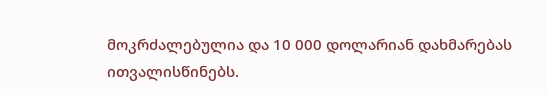მოკრძალებულია და 10 000 დოლარიან დახმარებას ითვალისწინებს.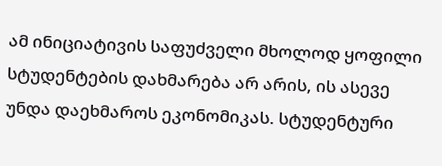ამ ინიციატივის საფუძველი მხოლოდ ყოფილი სტუდენტების დახმარება არ არის, ის ასევე უნდა დაეხმაროს ეკონომიკას. სტუდენტური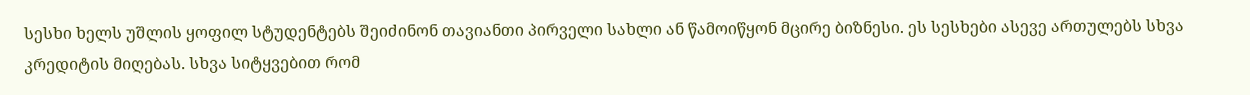სესხი ხელს უშლის ყოფილ სტუდენტებს შეიძინონ თავიანთი პირველი სახლი ან წამოიწყონ მცირე ბიზნესი. ეს სესხები ასევე ართულებს სხვა კრედიტის მიღებას. სხვა სიტყვებით რომ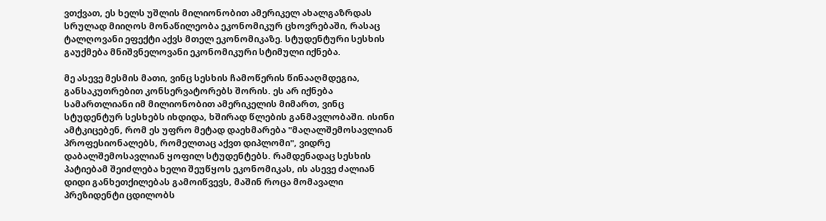ვთქვათ, ეს ხელს უშლის მილიონობით ამერიკელ ახალგაზრდას სრულად მიიღოს მონაწილეობა ეკონომიკურ ცხოვრებაში, რასაც ტალღოვანი ეფექტი აქვს მთელ ეკონომიკაზე. სტუდენტური სესხის გაუქმება მნიშვნელოვანი ეკონომიკური სტიმული იქნება.

მე ასევე მესმის მათი, ვინც სესხის ჩამოწერის წინააღმდეგია, განსაკუთრებით კონსერვატორებს შორის. ეს არ იქნება სამართლიანი იმ მილიონობით ამერიკელის მიმართ, ვინც სტუდენტურ სესხებს იხდიდა, ხშირად წლების განმავლობაში. ისინი ამტკიცებენ, რომ ეს უფრო მეტად დაეხმარება "მაღალშემოსავლიან პროფესიონალებს, რომელთაც აქვთ დიპლომი", ვიდრე დაბალშემოსავლიან ყოფილ სტუდენტებს. რამდენადაც სესხის პატიებამ შეიძლება ხელი შეუწყოს ეკონომიკას, ის ასევე ძალიან დიდი განხეთქილებას გამოიწვევს, მაშინ როცა მომავალი პრეზიდენტი ცდილობს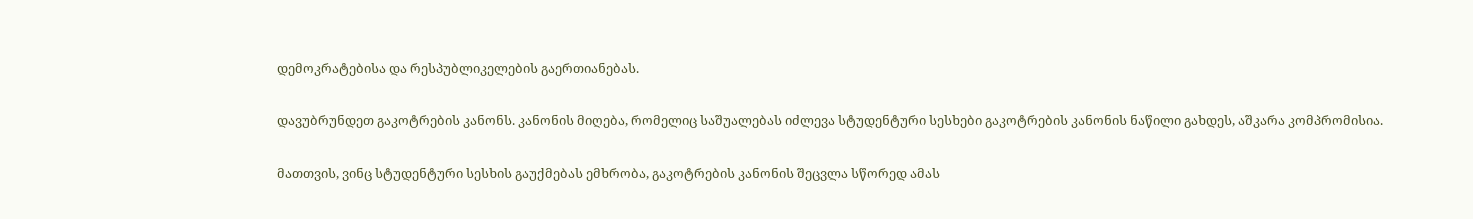დემოკრატებისა და რესპუბლიკელების გაერთიანებას.

დავუბრუნდეთ გაკოტრების კანონს. კანონის მიღება, რომელიც საშუალებას იძლევა სტუდენტური სესხები გაკოტრების კანონის ნაწილი გახდეს, აშკარა კომპრომისია.

მათთვის, ვინც სტუდენტური სესხის გაუქმებას ემხრობა, გაკოტრების კანონის შეცვლა სწორედ ამას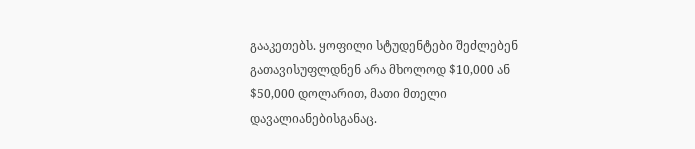გააკეთებს. ყოფილი სტუდენტები შეძლებენ გათავისუფლდნენ არა მხოლოდ $10,000 ან $50,000 დოლარით, მათი მთელი დავალიანებისგანაც.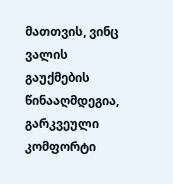მათთვის, ვინც ვალის გაუქმების წინააღმდეგია, გარკვეული კომფორტი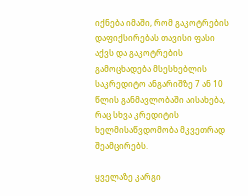იქნება იმაში, რომ გაკოტრების დაფიქსირებას თავისი ფასი აქვს და გაკოტრების გამოცხადება მსესხებლის საკრედიტო ანგარიშზე 7 ან 10 წლის განმავლობაში აისახება, რაც სხვა კრედიტის ხელმისაწვდომობა მკვეთრად შეამცირებს.

ყველაზე კარგი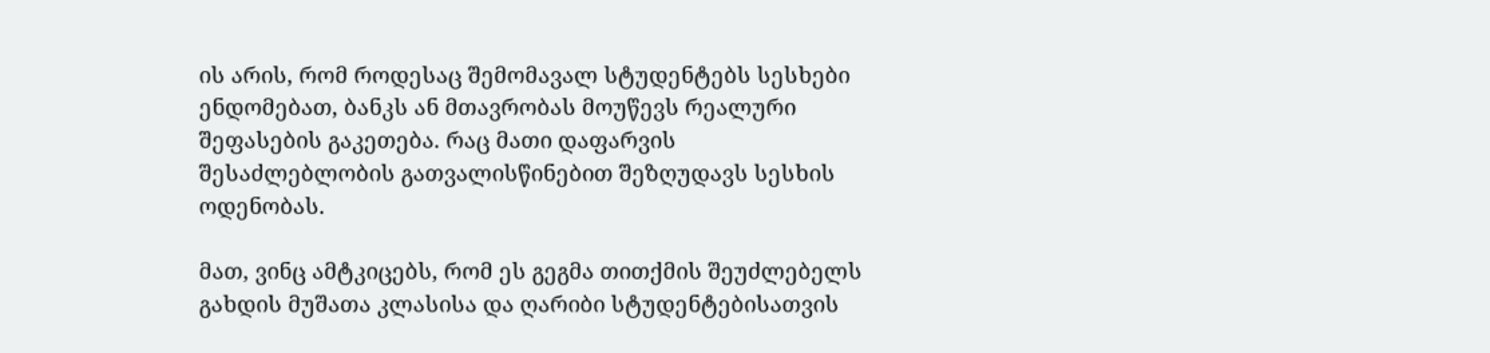ის არის, რომ როდესაც შემომავალ სტუდენტებს სესხები ენდომებათ, ბანკს ან მთავრობას მოუწევს რეალური შეფასების გაკეთება. რაც მათი დაფარვის შესაძლებლობის გათვალისწინებით შეზღუდავს სესხის ოდენობას.

მათ, ვინც ამტკიცებს, რომ ეს გეგმა თითქმის შეუძლებელს გახდის მუშათა კლასისა და ღარიბი სტუდენტებისათვის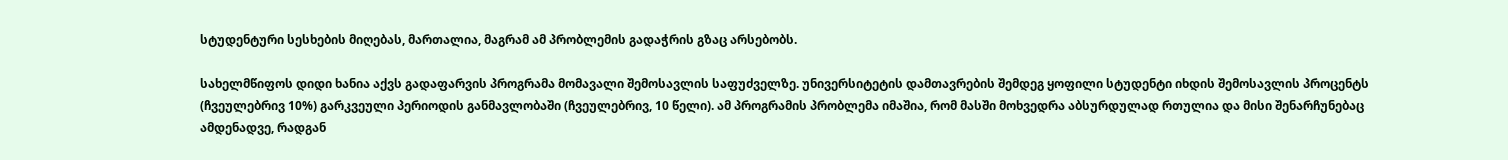სტუდენტური სესხების მიღებას, მართალია, მაგრამ ამ პრობლემის გადაჭრის გზაც არსებობს.

სახელმწიფოს დიდი ხანია აქვს გადაფარვის პროგრამა მომავალი შემოსავლის საფუძველზე. უნივერსიტეტის დამთავრების შემდეგ ყოფილი სტუდენტი იხდის შემოსავლის პროცენტს (ჩვეულებრივ 10%) გარკვეული პერიოდის განმავლობაში (ჩვეულებრივ, 10 წელი). ამ პროგრამის პრობლემა იმაშია, რომ მასში მოხვედრა აბსურდულად რთულია და მისი შენარჩუნებაც ამდენადვე, რადგან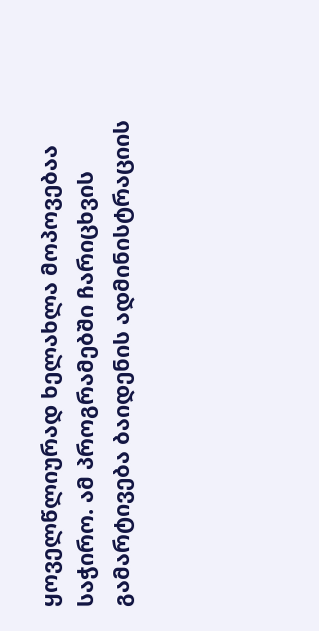ყოველწლიურად ხელახლა მოპოვებაა საჭირო. ამ პროგრამებში ჩარიცხვის გამარტივება ბაიდენის ადმინისტრაციის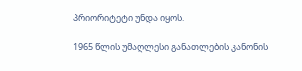პრიორიტეტი უნდა იყოს.

1965 წლის უმაღლესი განათლების კანონის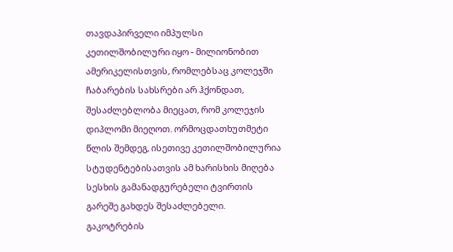თავდაპირველი იმპულსი კეთილშობილური იყო - მილიონობით ამერიკელისთვის, რომლებსაც კოლეჯში ჩაბარების სახსრები არ ჰქონდათ,  შესაძლებლობა მიეცათ, რომ კოლეჯის დიპლომი მიეღოთ. ორმოცდათხუთმეტი წლის შემდეგ, ისეთივე კეთილშობილურია სტუდენტებისათვის ამ ხარისხის მიღება სესხის გამანადგურებელი ტვირთის გარეშე გახდეს შესაძლებელი. გაკოტრების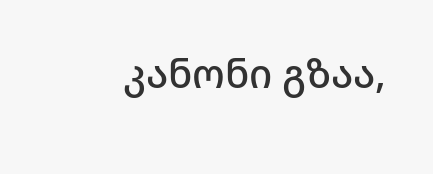კანონი გზაა,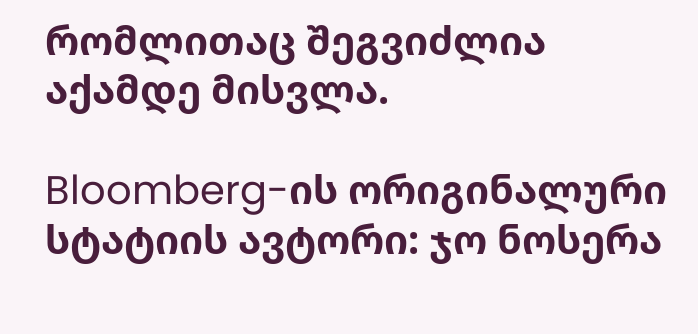რომლითაც შეგვიძლია აქამდე მისვლა.

Bloomberg-ის ორიგინალური სტატიის ავტორი: ჯო ნოსერა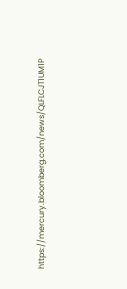https://mercury.bloomberg.com/news/QLFLCJT1UM1P